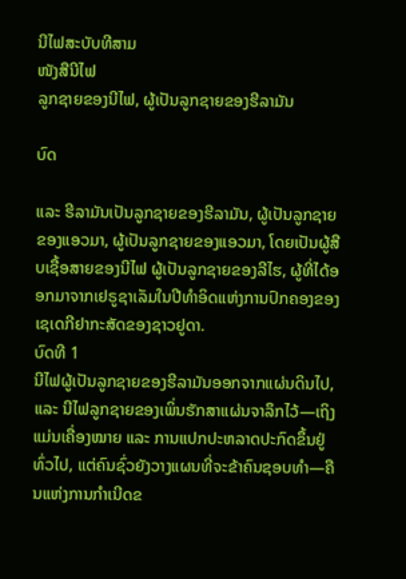ນີໄຟສະບັບທີສາມ
ໜັງສືນີໄຟ
ລູກຊາຍຂອງນີໄຟ, ຜູ້ເປັນລູກຊາຍຂອງຮີລາມັນ

ບົດ

ແລະ ຮີລາມັນເປັນລູກຊາຍຂອງຮີລາມັນ, ຜູ້ເປັນລູກຊາຍຂອງແອວມາ, ຜູ້ເປັນລູກຊາຍຂອງແອວມາ, ໂດຍເປັນຜູ້ສືບເຊື້ອສາຍຂອງນີໄຟ ຜູ້ເປັນລູກຊາຍຂອງລີໄຮ, ຜູ້ທີ່ໄດ້ອອກມາຈາກເຢຣູຊາເລັມໃນປີທຳອິດແຫ່ງການປົກຄອງຂອງເຊເດກີຢາກະສັດຂອງຊາວຢູດາ.
ບົດທີ 1
ນີໄຟຜູ້ເປັນລູກຊາຍຂອງຮີລາມັນອອກຈາກແຜ່ນດິນໄປ, ແລະ ນີໄຟລູກຊາຍຂອງເພິ່ນຮັກສາແຜ່ນຈາລຶກໄວ້—ເຖິງແມ່ນເຄື່ອງໝາຍ ແລະ ການແປກປະຫລາດປະກົດຂຶ້ນຢູ່ທົ່ວໄປ, ແຕ່ຄົນຊົ່ວຍັງວາງແຜນທີ່ຈະຂ້າຄົນຊອບທຳ—ຄືນແຫ່ງການກຳເນີດຂ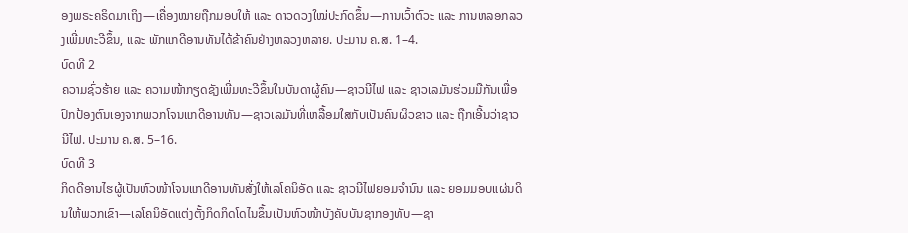ອງພຣະຄຣິດມາເຖິງ—ເຄື່ອງໝາຍຖືກມອບໃຫ້ ແລະ ດາວດວງໃໝ່ປະກົດຂຶ້ນ—ການເວົ້າຕົວະ ແລະ ການຫລອກລວງເພີ່ມທະວີຂຶ້ນ, ແລະ ພັກແກດີອານທັນໄດ້ຂ້າຄົນຢ່າງຫລວງຫລາຍ. ປະມານ ຄ.ສ. 1–4.
ບົດທີ 2
ຄວາມຊົ່ວຮ້າຍ ແລະ ຄວາມໜ້າກຽດຊັງເພີ່ມທະວີຂຶ້ນໃນບັນດາຜູ້ຄົນ—ຊາວນີໄຟ ແລະ ຊາວເລມັນຮ່ວມມືກັນເພື່ອປົກປ້ອງຕົນເອງຈາກພວກໂຈນແກດີອານທັນ—ຊາວເລມັນທີ່ເຫລື້ອມໃສກັບເປັນຄົນຜິວຂາວ ແລະ ຖືກເອີ້ນວ່າຊາວນີໄຟ. ປະມານ ຄ.ສ. 5–16.
ບົດທີ 3
ກິດດີອານໄຮຜູ້ເປັນຫົວໜ້າໂຈນແກດີອານທັນສັ່ງໃຫ້ເລໂຄນິອັດ ແລະ ຊາວນີໄຟຍອມຈຳນົນ ແລະ ຍອມມອບແຜ່ນດິນໃຫ້ພວກເຂົາ—ເລໂຄນິອັດແຕ່ງຕັ້ງກິດກິດໂດໄນຂຶ້ນເປັນຫົວໜ້າບັງຄັບບັນຊາກອງທັບ—ຊາ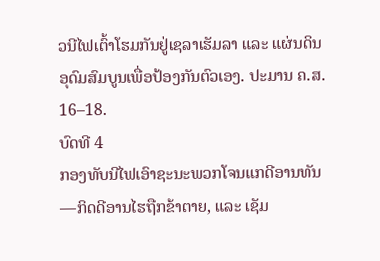ວນີໄຟເຕົ້າໂຮມກັນຢູ່ເຊລາເຮັມລາ ແລະ ແຜ່ນດິນອຸດົມສົມບູນເພື່ອປ້ອງກັນຕົວເອງ. ປະມານ ຄ.ສ. 16–18.
ບົດທີ 4
ກອງທັບນີໄຟເອົາຊະນະພວກໂຈນແກດີອານທັນ—ກິດດີອານໄຮຖືກຂ້າຕາຍ, ແລະ ເຊັມ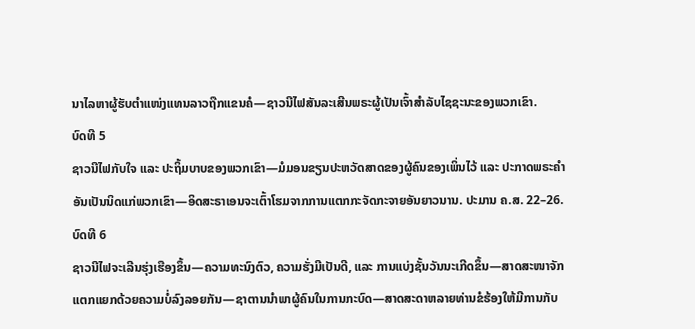ນາໄລຫາຜູ້ຮັບຕຳແໜ່ງແທນລາວຖືກແຂນຄໍ—ຊາວນີໄຟສັນລະເສີນພຣະຜູ້ເປັນເຈົ້າສຳລັບໄຊຊະນະຂອງພວກເຂົາ.
ບົດທີ 5
ຊາວນີໄຟກັບໃຈ ແລະ ປະຖິ້ມບາບຂອງພວກເຂົາ—ມໍມອນຂຽນປະຫວັດສາດຂອງຜູ້ຄົນຂອງເພິ່ນໄວ້ ແລະ ປະກາດພຣະຄຳອັນເປັນນິດແກ່ພວກເຂົາ—ອິດສະຣາເອນຈະເຕົ້າໂຮມຈາກການແຕກກະຈັດກະຈາຍອັນຍາວນານ. ປະມານ ຄ.ສ. 22–26.
ບົດທີ 6
ຊາວນີໄຟຈະເລີນຮຸ່ງເຮືອງຂຶ້ນ—ຄວາມທະນົງຕົວ, ຄວາມຮັ່ງມີເປັນດີ, ແລະ ການແບ່ງຊັ້ນວັນນະເກີດຂຶ້ນ—ສາດສະໜາຈັກແຕກແຍກດ້ວຍຄວາມບໍ່ລົງລອຍກັນ—ຊາຕານນຳພາຜູ້ຄົນໃນການກະບົດ—ສາດສະດາຫລາຍທ່ານຂໍຮ້ອງໃຫ້ມີການກັບ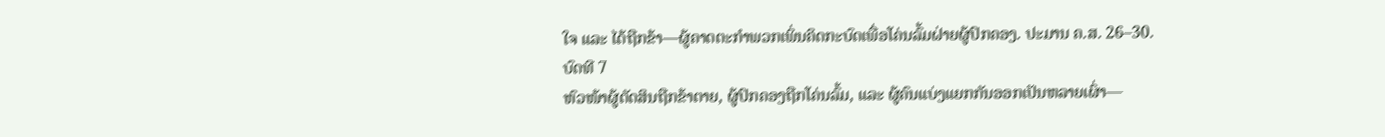ໃຈ ແລະ ໄດ້ຖືກຂ້າ—ຜູ້ຄາດຕະກຳພວກເພິ່ນຄິດກະບົດເພື່ອໂຄ່ນລົ້ມຝ່າຍຜູ້ປົກຄອງ. ປະມານ ຄ.ສ. 26–30.
ບົດທີ 7
ຫົວໜ້າຜູ້ຕັດສິນຖືກຂ້າຕາຍ, ຜູ້ປົກຄອງຖືກໂຄ່ນລົ້ມ, ແລະ ຜູ້ຄົນແບ່ງແຍກກັນອອກເປັນຫລາຍເຜົ່າ—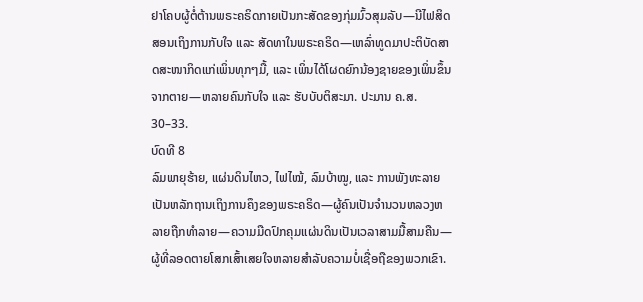ຢາໂຄບຜູ້ຕໍ່ຕ້ານພຣະຄຣິດກາຍເປັນກະສັດຂອງກຸ່ມມົ້ວສຸມລັບ—ນີໄຟສິດສອນເຖິງການກັບໃຈ ແລະ ສັດທາໃນພຣະຄຣິດ—ເຫລົ່າທູດມາປະຕິບັດສາດສະໜາກິດແກ່ເພິ່ນທຸກໆມື້, ແລະ ເພິ່ນໄດ້ໂຜດຍົກນ້ອງຊາຍຂອງເພິ່ນຂຶ້ນຈາກຕາຍ—ຫລາຍຄົນກັບໃຈ ແລະ ຮັບບັບຕິສະມາ. ປະມານ ຄ.ສ. 30–33.
ບົດທີ 8
ລົມພາຍຸຮ້າຍ, ແຜ່ນດິນໄຫວ, ໄຟໄໝ້, ລົມບ້າໝູ, ແລະ ການພັງທະລາຍເປັນຫລັກຖານເຖິງການຄຶງຂອງພຣະຄຣິດ—ຜູ້ຄົນເປັນຈຳນວນຫລວງຫລາຍຖືກທຳລາຍ—ຄວາມມືດປົກຄຸມແຜ່ນດິນເປັນເວລາສາມມື້ສາມຄືນ—ຜູ້ທີ່ລອດຕາຍໂສກເສົ້າເສຍໃຈຫລາຍສຳລັບຄວາມບໍ່ເຊື່ອຖືຂອງພວກເຂົາ.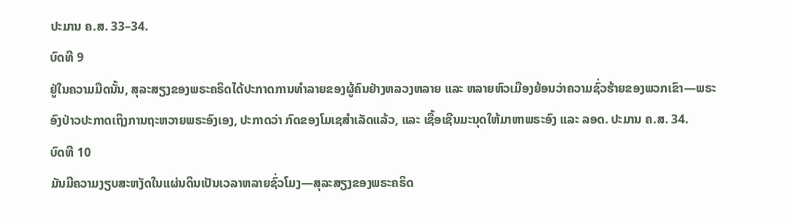ປະມານ ຄ.ສ. 33–34.
ບົດທີ 9
ຢູ່ໃນຄວາມມືດນັ້ນ, ສຸລະສຽງຂອງພຣະຄຣິດໄດ້ປະກາດການທຳລາຍຂອງຜູ້ຄົນຢ່າງຫລວງຫລາຍ ແລະ ຫລາຍຫົວເມືອງຍ້ອນວ່າຄວາມຊົ່ວຮ້າຍຂອງພວກເຂົາ—ພຣະອົງປ່າວປະກາດເຖິງການຖະຫວາຍພຣະອົງເອງ, ປະກາດວ່າ ກົດຂອງໂມເຊສຳເລັດແລ້ວ, ແລະ ເຊື້ອເຊີນມະນຸດໃຫ້ມາຫາພຣະອົງ ແລະ ລອດ. ປະມານ ຄ.ສ. 34.
ບົດທີ 10
ມັນມີຄວາມງຽບສະຫງັດໃນແຜ່ນດິນເປັນເວລາຫລາຍຊົ່ວໂມງ—ສຸລະສຽງຂອງພຣະຄຣິດ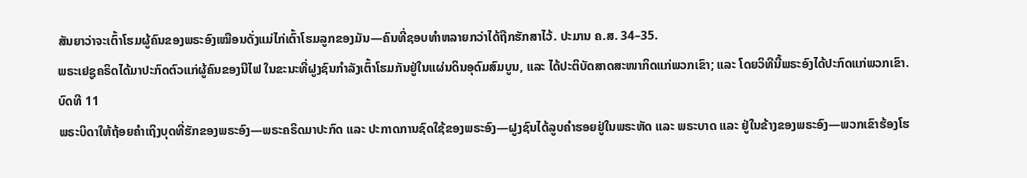ສັນຍາວ່າຈະເຕົ້າໂຮມຜູ້ຄົນຂອງພຣະອົງເໝືອນດັ່ງແມ່ໄກ່ເຕົ້າໂຮມລູກຂອງມັນ—ຄົນທີ່ຊອບທຳຫລາຍກວ່າໄດ້ຖືກຮັກສາໄວ້. ປະມານ ຄ.ສ. 34–35.
ພຣະເຢຊູຄຣິດໄດ້ມາປະກົດຕົວແກ່ຜູ້ຄົນຂອງນີໄຟ ໃນຂະນະທີ່ຝູງຊົນກຳລັງເຕົ້າໂຮມກັນຢູ່ໃນແຜ່ນດິນອຸດົມສົມບູນ, ແລະ ໄດ້ປະຕິບັດສາດສະໜາກິດແກ່ພວກເຂົາ; ແລະ ໂດຍວິທີນີ້ພຣະອົງໄດ້ປະກົດແກ່ພວກເຂົາ.
ບົດທີ 11
ພຣະບິດາໃຫ້ຖ້ອຍຄຳເຖິງບຸດທີ່ຮັກຂອງພຣະອົງ—ພຣະຄຣິດມາປະກົດ ແລະ ປະກາດການຊົດໃຊ້ຂອງພຣະອົງ—ຝູງຊົນໄດ້ລູບຄຳຮອຍຢູ່ໃນພຣະຫັດ ແລະ ພຣະບາດ ແລະ ຢູ່ໃນຂ້າງຂອງພຣະອົງ—ພວກເຂົາຮ້ອງໂຮ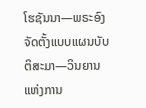ໂຮຊັນນາ—ພຣະອົງຈັດຕັ້ງແບບແຜນບັບຕິສະມາ—ວິນຍານແຫ່ງການ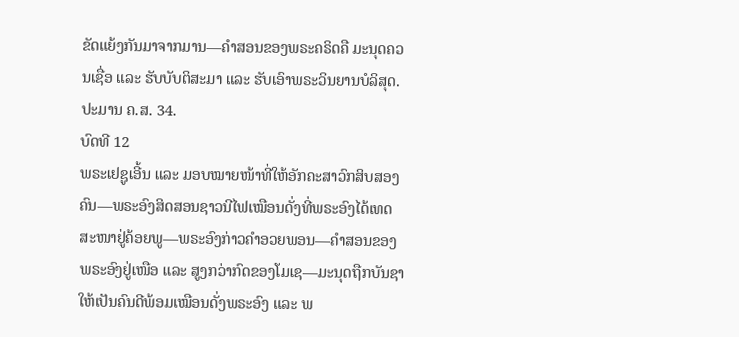ຂັດແຍ້ງກັນມາຈາກມານ—ຄຳສອນຂອງພຣະຄຣິດຄື ມະນຸດຄວນເຊື່ອ ແລະ ຮັບບັບຕິສະມາ ແລະ ຮັບເອົາພຣະວິນຍານບໍລິສຸດ. ປະມານ ຄ.ສ. 34.
ບົດທີ 12
ພຣະເຢຊູເອີ້ນ ແລະ ມອບໝາຍໜ້າທີ່ໃຫ້ອັກຄະສາວົກສິບສອງຄົນ—ພຣະອົງສິດສອນຊາວນີໄຟເໝືອນດັ່ງທີ່ພຣະອົງໄດ້ເທດສະໜາຢູ່ຄ້ອຍພູ—ພຣະອົງກ່າວຄຳອວຍພອນ—ຄຳສອນຂອງພຣະອົງຢູ່ເໜືອ ແລະ ສູງກວ່າກົດຂອງໂມເຊ—ມະນຸດຖືກບັນຊາໃຫ້ເປັນຄົນດີພ້ອມເໝືອນດັ່ງພຣະອົງ ແລະ ພ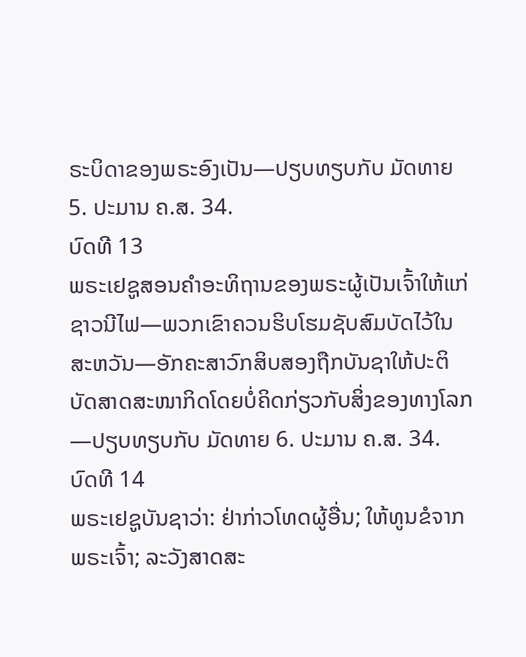ຣະບິດາຂອງພຣະອົງເປັນ—ປຽບທຽບກັບ ມັດທາຍ 5. ປະມານ ຄ.ສ. 34.
ບົດທີ 13
ພຣະເຢຊູສອນຄຳອະທິຖານຂອງພຣະຜູ້ເປັນເຈົ້າໃຫ້ແກ່ຊາວນີໄຟ—ພວກເຂົາຄວນຮິບໂຮມຊັບສົມບັດໄວ້ໃນສະຫວັນ—ອັກຄະສາວົກສິບສອງຖືກບັນຊາໃຫ້ປະຕິບັດສາດສະໜາກິດໂດຍບໍ່ຄິດກ່ຽວກັບສິ່ງຂອງທາງໂລກ—ປຽບທຽບກັບ ມັດທາຍ 6. ປະມານ ຄ.ສ. 34.
ບົດທີ 14
ພຣະເຢຊູບັນຊາວ່າ: ຢ່າກ່າວໂທດຜູ້ອື່ນ; ໃຫ້ທູນຂໍຈາກພຣະເຈົ້າ; ລະວັງສາດສະ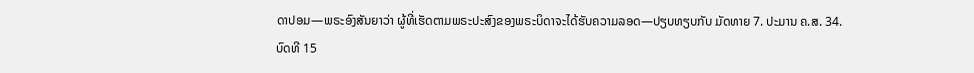ດາປອມ—ພຣະອົງສັນຍາວ່າ ຜູ້ທີ່ເຮັດຕາມພຣະປະສົງຂອງພຣະບິດາຈະໄດ້ຮັບຄວາມລອດ—ປຽບທຽບກັບ ມັດທາຍ 7. ປະມານ ຄ.ສ. 34.
ບົດທີ 15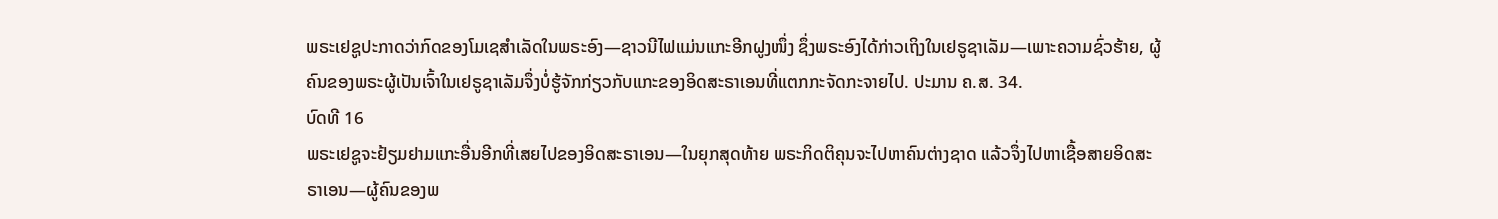ພຣະເຢຊູປະກາດວ່າກົດຂອງໂມເຊສຳເລັດໃນພຣະອົງ—ຊາວນີໄຟແມ່ນແກະອີກຝູງໜຶ່ງ ຊຶ່ງພຣະອົງໄດ້ກ່າວເຖິງໃນເຢຣູຊາເລັມ—ເພາະຄວາມຊົ່ວຮ້າຍ, ຜູ້ຄົນຂອງພຣະຜູ້ເປັນເຈົ້າໃນເຢຣູຊາເລັມຈຶ່ງບໍ່ຮູ້ຈັກກ່ຽວກັບແກະຂອງອິດສະຣາເອນທີ່ແຕກກະຈັດກະຈາຍໄປ. ປະມານ ຄ.ສ. 34.
ບົດທີ 16
ພຣະເຢຊູຈະຢ້ຽມຢາມແກະອື່ນອີກທີ່ເສຍໄປຂອງອິດສະຣາເອນ—ໃນຍຸກສຸດທ້າຍ ພຣະກິດຕິຄຸນຈະໄປຫາຄົນຕ່າງຊາດ ແລ້ວຈຶ່ງໄປຫາເຊື້ອສາຍອິດສະຣາເອນ—ຜູ້ຄົນຂອງພ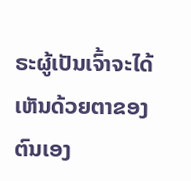ຣະຜູ້ເປັນເຈົ້າຈະໄດ້ເຫັນດ້ວຍຕາຂອງຕົນເອງ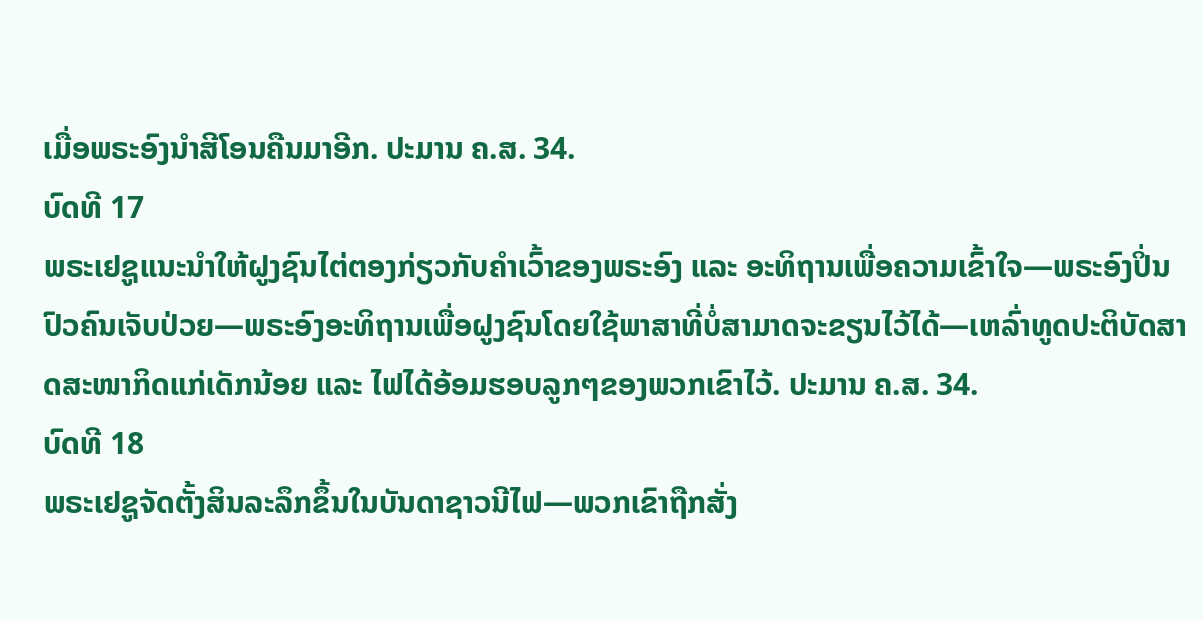ເມື່ອພຣະອົງນຳສີໂອນຄືນມາອີກ. ປະມານ ຄ.ສ. 34.
ບົດທີ 17
ພຣະເຢຊູແນະນຳໃຫ້ຝູງຊົນໄຕ່ຕອງກ່ຽວກັບຄຳເວົ້າຂອງພຣະອົງ ແລະ ອະທິຖານເພື່ອຄວາມເຂົ້າໃຈ—ພຣະອົງປິ່ນປົວຄົນເຈັບປ່ວຍ—ພຣະອົງອະທິຖານເພື່ອຝູງຊົນໂດຍໃຊ້ພາສາທີ່ບໍ່ສາມາດຈະຂຽນໄວ້ໄດ້—ເຫລົ່າທູດປະຕິບັດສາດສະໜາກິດແກ່ເດັກນ້ອຍ ແລະ ໄຟໄດ້ອ້ອມຮອບລູກໆຂອງພວກເຂົາໄວ້. ປະມານ ຄ.ສ. 34.
ບົດທີ 18
ພຣະເຢຊູຈັດຕັ້ງສິນລະລຶກຂຶ້ນໃນບັນດາຊາວນີໄຟ—ພວກເຂົາຖືກສັ່ງ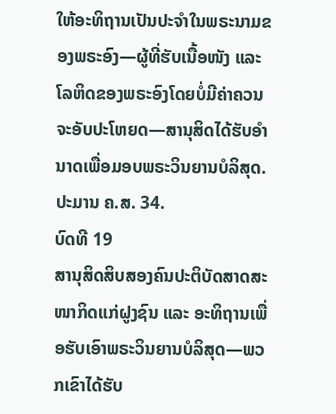ໃຫ້ອະທິຖານເປັນປະຈຳໃນພຣະນາມຂອງພຣະອົງ—ຜູ້ທີ່ຮັບເນື້ອໜັງ ແລະ ໂລຫິດຂອງພຣະອົງໂດຍບໍ່ມີຄ່າຄວນ ຈະອັບປະໂຫຍດ—ສານຸສິດໄດ້ຮັບອຳນາດເພື່ອມອບພຣະວິນຍານບໍລິສຸດ. ປະມານ ຄ.ສ. 34.
ບົດທີ 19
ສານຸສິດສິບສອງຄົນປະຕິບັດສາດສະໜາກິດແກ່ຝູງຊົນ ແລະ ອະທິຖານເພື່ອຮັບເອົາພຣະວິນຍານບໍລິສຸດ—ພວກເຂົາໄດ້ຮັບ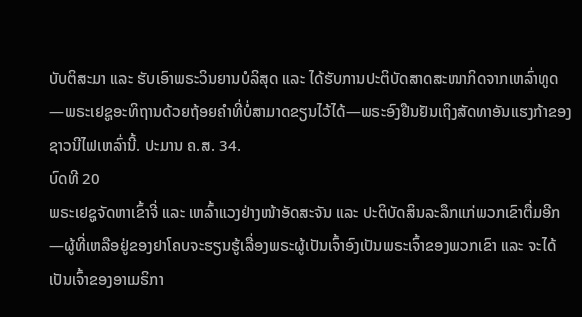ບັບຕິສະມາ ແລະ ຮັບເອົາພຣະວິນຍານບໍລິສຸດ ແລະ ໄດ້ຮັບການປະຕິບັດສາດສະໜາກິດຈາກເຫລົ່າທູດ—ພຣະເຢຊູອະທິຖານດ້ວຍຖ້ອຍຄຳທີ່ບໍ່ສາມາດຂຽນໄວ້ໄດ້—ພຣະອົງຢືນຢັນເຖິງສັດທາອັນແຮງກ້າຂອງຊາວນີໄຟເຫລົ່ານີ້. ປະມານ ຄ.ສ. 34.
ບົດທີ 20
ພຣະເຢຊູຈັດຫາເຂົ້າຈີ່ ແລະ ເຫລົ້າແວງຢ່າງໜ້າອັດສະຈັນ ແລະ ປະຕິບັດສິນລະລຶກແກ່ພວກເຂົາຕື່ມອີກ—ຜູ້ທີ່ເຫລືອຢູ່ຂອງຢາໂຄບຈະຮຽນຮູ້ເລື່ອງພຣະຜູ້ເປັນເຈົ້າອົງເປັນພຣະເຈົ້າຂອງພວກເຂົາ ແລະ ຈະໄດ້ເປັນເຈົ້າຂອງອາເມຣິກາ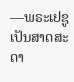—ພຣະເຢຊູເປັນສາດສະດາ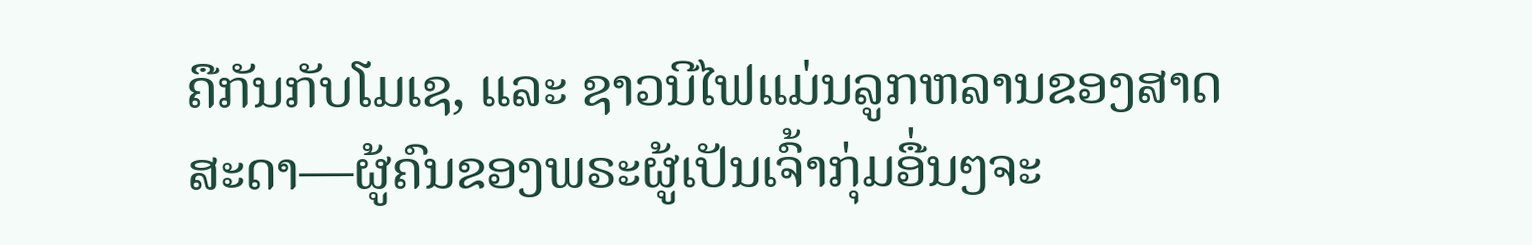ຄືກັນກັບໂມເຊ, ແລະ ຊາວນີໄຟແມ່ນລູກຫລານຂອງສາດສະດາ—ຜູ້ຄົນຂອງພຣະຜູ້ເປັນເຈົ້າກຸ່ມອື່ນໆຈະ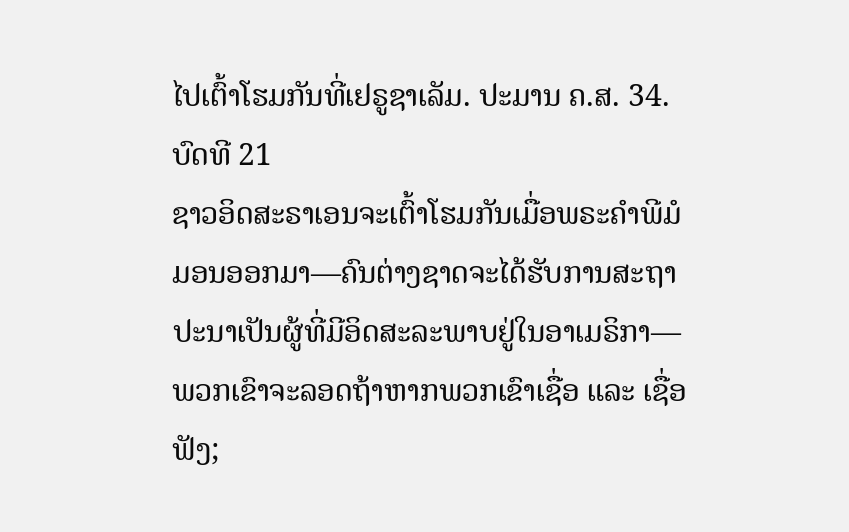ໄປເຕົ້າໂຮມກັນທີ່ເຢຣູຊາເລັມ. ປະມານ ຄ.ສ. 34.
ບົດທີ 21
ຊາວອິດສະຣາເອນຈະເຕົ້າໂຮມກັນເມື່ອພຣະຄຳພີມໍມອນອອກມາ—ຄົນຕ່າງຊາດຈະໄດ້ຮັບການສະຖາປະນາເປັນຜູ້ທີ່ມີອິດສະລະພາບຢູ່ໃນອາເມຣິກາ—ພວກເຂົາຈະລອດຖ້າຫາກພວກເຂົາເຊື່ອ ແລະ ເຊື່ອຟັງ;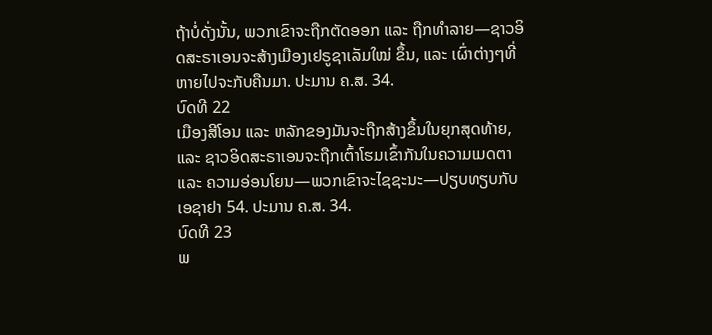ຖ້າບໍ່ດັ່ງນັ້ນ, ພວກເຂົາຈະຖືກຕັດອອກ ແລະ ຖືກທຳລາຍ—ຊາວອິດສະຣາເອນຈະສ້າງເມືອງເຢຣູຊາເລັມໃໝ່ ຂຶ້ນ, ແລະ ເຜົ່າຕ່າງໆທີ່ຫາຍໄປຈະກັບຄືນມາ. ປະມານ ຄ.ສ. 34.
ບົດທີ 22
ເມືອງສີໂອນ ແລະ ຫລັກຂອງມັນຈະຖືກສ້າງຂຶ້ນໃນຍຸກສຸດທ້າຍ, ແລະ ຊາວອິດສະຣາເອນຈະຖືກເຕົ້າໂຮມເຂົ້າກັນໃນຄວາມເມດຕາ ແລະ ຄວາມອ່ອນໂຍນ—ພວກເຂົາຈະໄຊຊະນະ—ປຽບທຽບກັບ ເອຊາຢາ 54. ປະມານ ຄ.ສ. 34.
ບົດທີ 23
ພ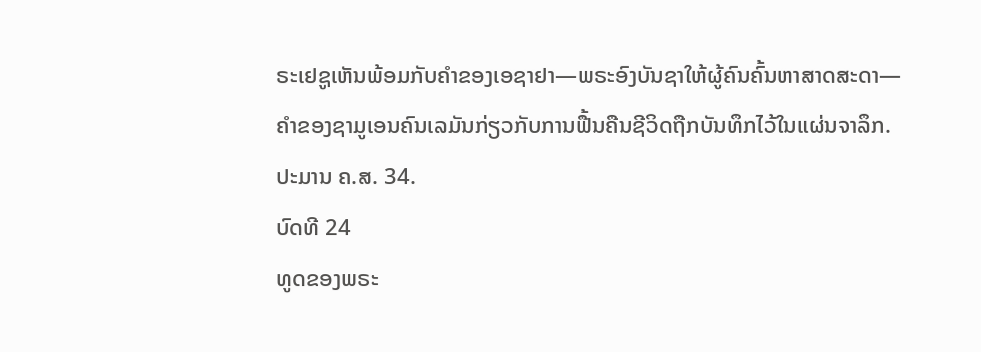ຣະເຢຊູເຫັນພ້ອມກັບຄຳຂອງເອຊາຢາ—ພຣະອົງບັນຊາໃຫ້ຜູ້ຄົນຄົ້ນຫາສາດສະດາ—ຄຳຂອງຊາມູເອນຄົນເລມັນກ່ຽວກັບການຟື້ນຄືນຊີວິດຖືກບັນທຶກໄວ້ໃນແຜ່ນຈາລຶກ. ປະມານ ຄ.ສ. 34.
ບົດທີ 24
ທູດຂອງພຣະ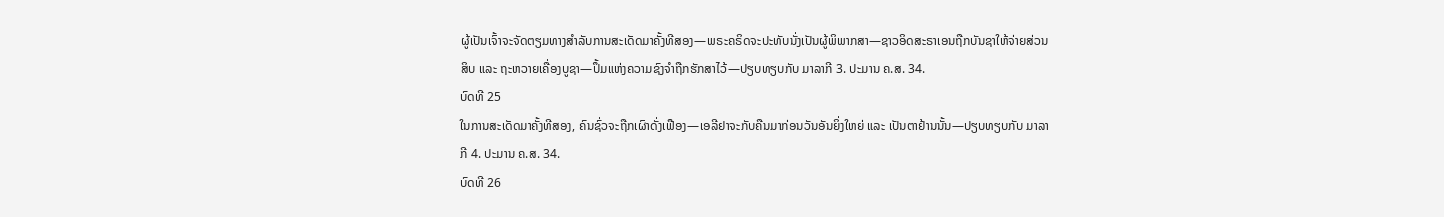ຜູ້ເປັນເຈົ້າຈະຈັດຕຽມທາງສຳລັບການສະເດັດມາຄັ້ງທີສອງ—ພຣະຄຣິດຈະປະທັບນັ່ງເປັນຜູ້ພິພາກສາ—ຊາວອິດສະຣາເອນຖືກບັນຊາໃຫ້ຈ່າຍສ່ວນສິບ ແລະ ຖະຫວາຍເຄື່ອງບູຊາ—ປຶ້ມແຫ່ງຄວາມຊົງຈຳຖືກຮັກສາໄວ້—ປຽບທຽບກັບ ມາລາກີ 3. ປະມານ ຄ.ສ. 34.
ບົດທີ 25
ໃນການສະເດັດມາຄັ້ງທີສອງ, ຄົນຊົ່ວຈະຖືກເຜົາດັ່ງເຟືອງ—ເອລີຢາຈະກັບຄືນມາກ່ອນວັນອັນຍິ່ງໃຫຍ່ ແລະ ເປັນຕາຢ້ານນັ້ນ—ປຽບທຽບກັບ ມາລາກີ 4. ປະມານ ຄ.ສ. 34.
ບົດທີ 26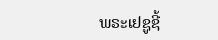ພຣະເຢຊູຊີ້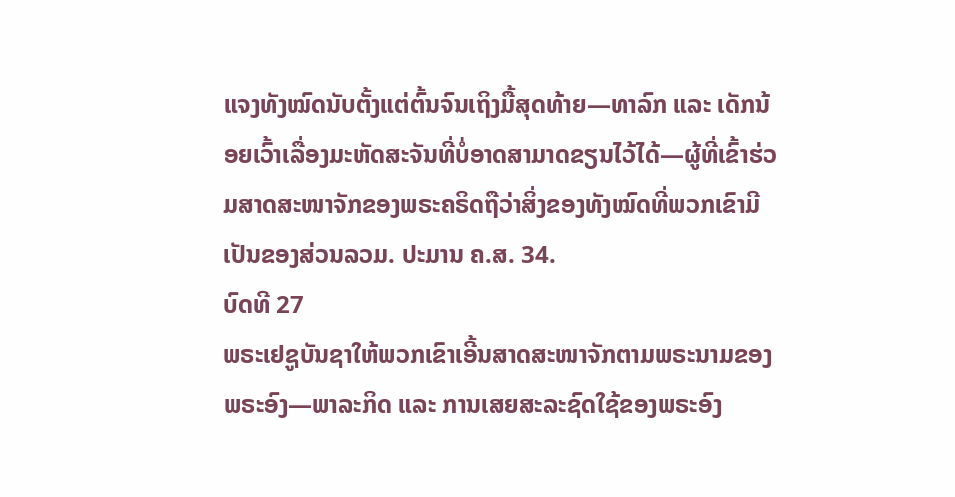ແຈງທັງໝົດນັບຕັ້ງແຕ່ຕົ້ນຈົນເຖິງມື້ສຸດທ້າຍ—ທາລົກ ແລະ ເດັກນ້ອຍເວົ້າເລື່ອງມະຫັດສະຈັນທີ່ບໍ່ອາດສາມາດຂຽນໄວ້ໄດ້—ຜູ້ທີ່ເຂົ້າຮ່ວມສາດສະໜາຈັກຂອງພຣະຄຣິດຖືວ່າສິ່ງຂອງທັງໝົດທີ່ພວກເຂົາມີເປັນຂອງສ່ວນລວມ. ປະມານ ຄ.ສ. 34.
ບົດທີ 27
ພຣະເຢຊູບັນຊາໃຫ້ພວກເຂົາເອີ້ນສາດສະໜາຈັກຕາມພຣະນາມຂອງພຣະອົງ—ພາລະກິດ ແລະ ການເສຍສະລະຊົດໃຊ້ຂອງພຣະອົງ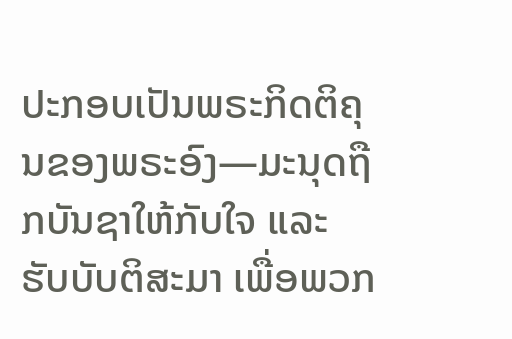ປະກອບເປັນພຣະກິດຕິຄຸນຂອງພຣະອົງ—ມະນຸດຖືກບັນຊາໃຫ້ກັບໃຈ ແລະ ຮັບບັບຕິສະມາ ເພື່ອພວກ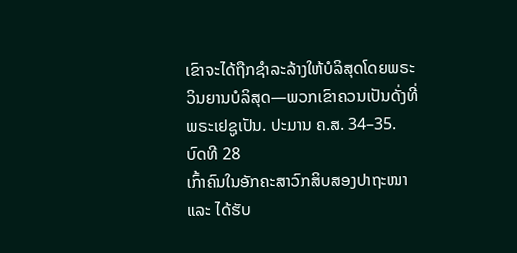ເຂົາຈະໄດ້ຖືກຊຳລະລ້າງໃຫ້ບໍລິສຸດໂດຍພຣະວິນຍານບໍລິສຸດ—ພວກເຂົາຄວນເປັນດັ່ງທີ່ພຣະເຢຊູເປັນ. ປະມານ ຄ.ສ. 34–35.
ບົດທີ 28
ເກົ້າຄົນໃນອັກຄະສາວົກສິບສອງປາຖະໜາ ແລະ ໄດ້ຮັບ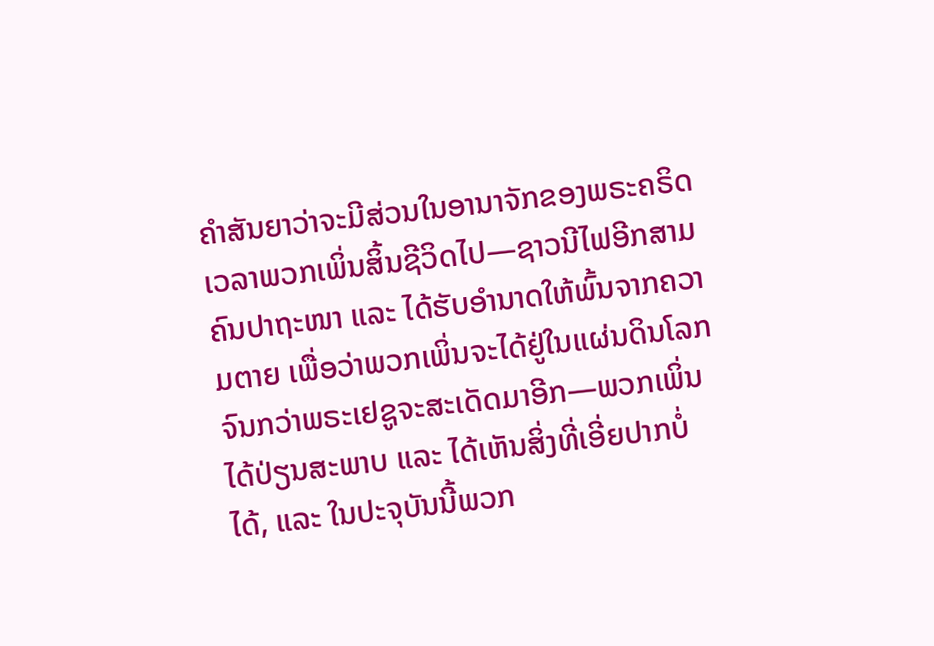ຄຳສັນຍາວ່າຈະມີສ່ວນໃນອານາຈັກຂອງພຣະຄຣິດເວລາພວກເພິ່ນສິ້ນຊີວິດໄປ—ຊາວນີໄຟອີກສາມຄົນປາຖະໜາ ແລະ ໄດ້ຮັບອຳນາດໃຫ້ພົ້ນຈາກຄວາມຕາຍ ເພື່ອວ່າພວກເພິ່ນຈະໄດ້ຢູ່ໃນແຜ່ນດິນໂລກຈົນກວ່າພຣະເຢຊູຈະສະເດັດມາອີກ—ພວກເພິ່ນໄດ້ປ່ຽນສະພາບ ແລະ ໄດ້ເຫັນສິ່ງທີ່ເອີ່ຍປາກບໍ່ໄດ້, ແລະ ໃນປະຈຸບັນນີ້ພວກ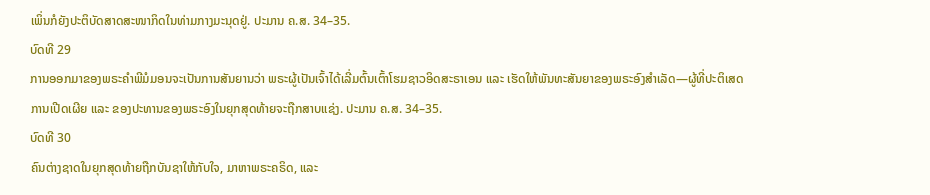ເພິ່ນກໍຍັງປະຕິບັດສາດສະໜາກິດໃນທ່າມກາງມະນຸດຢູ່. ປະມານ ຄ.ສ. 34–35.
ບົດທີ 29
ການອອກມາຂອງພຣະຄຳພີມໍມອນຈະເປັນການສັນຍານວ່າ ພຣະຜູ້ເປັນເຈົ້າໄດ້ເລີ່ມຕົ້ນເຕົ້າໂຮມຊາວອິດສະຣາເອນ ແລະ ເຮັດໃຫ້ພັນທະສັນຍາຂອງພຣະອົງສຳເລັດ—ຜູ້ທີ່ປະຕິເສດການເປີດເຜີຍ ແລະ ຂອງປະທານຂອງພຣະອົງໃນຍຸກສຸດທ້າຍຈະຖືກສາບແຊ່ງ. ປະມານ ຄ.ສ. 34–35.
ບົດທີ 30
ຄົນຕ່າງຊາດໃນຍຸກສຸດທ້າຍຖືກບັນຊາໃຫ້ກັບໃຈ, ມາຫາພຣະຄຣິດ, ແລະ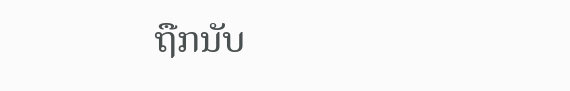ຖືກນັບ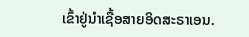ເຂົ້າຢູ່ນຳເຊື້ອສາຍອິດສະຣາເອນ.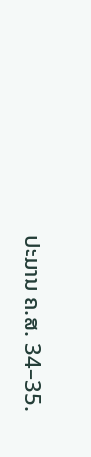ປະມານ ຄ.ສ. 34–35.